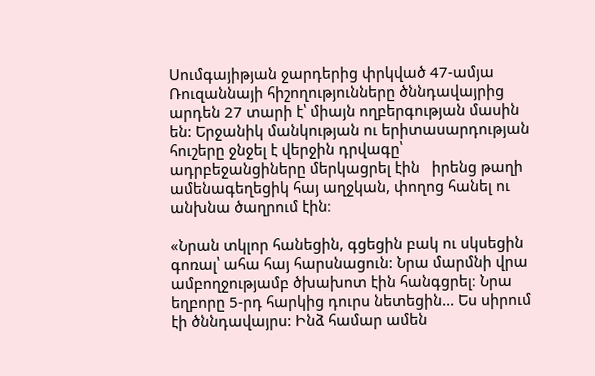Սումգայիթյան ջարդերից փրկված 47-ամյա Ռուզաննայի հիշողությունները ծննդավայրից արդեն 27 տարի է՝ միայն ողբերգության մասին են: Երջանիկ մանկության ու երիտասարդության հուշերը ջնջել է վերջին դրվագը՝ ադրբեջանցիները մերկացրել էին   իրենց թաղի ամենագեղեցիկ հայ աղջկան, փողոց հանել ու անխնա ծաղրում էին։

«Նրան տկլոր հանեցին, գցեցին բակ ու սկսեցին գոռալ՝ ահա հայ հարսնացուն: Նրա մարմնի վրա ամբողջությամբ ծխախոտ էին հանգցրել։ Նրա եղբորը 5-րդ հարկից դուրս նետեցին... Ես սիրում էի ծննդավայրս: Ինձ համար ամեն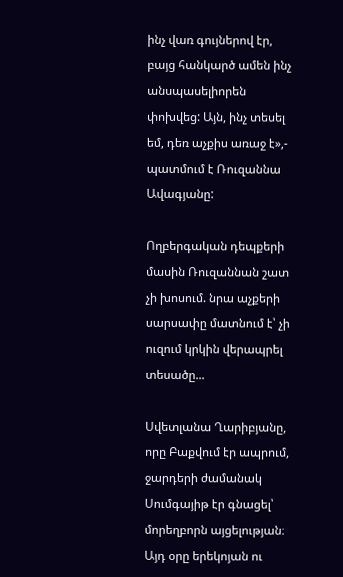ինչ վառ գույներով էր, բայց հանկարծ ամեն ինչ անսպասելիորեն փոխվեց: Այն, ինչ տեսել եմ, դեռ աչքիս առաջ է»,- պատմում է Ռուզաննա Ավագյանը:

Ողբերգական դեպքերի մասին Ռուզաննան շատ չի խոսում. նրա աչքերի սարսափը մատնում է՝ չի ուզում կրկին վերապրել տեսածը...

Սվետլանա Ղարիբյանը, որը Բաքվում էր ապրում, ջարդերի ժամանակ Սումգայիթ էր գնացել՝ մորեղբորն այցելության։ Այդ օրը երեկոյան ու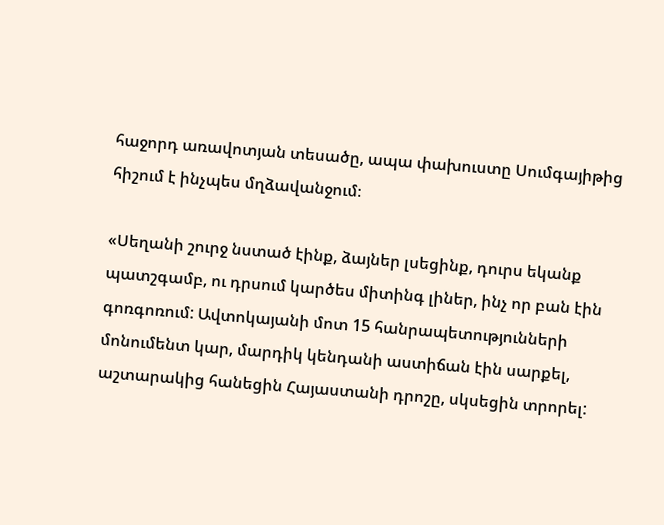հաջորդ առավոտյան տեսածը, ապա փախուստը Սումգայիթից հիշում է ինչպես մղձավանջում։

«Սեղանի շուրջ նստած էինք, ձայներ լսեցինք, դուրս եկանք պատշգամբ, ու դրսում կարծես միտինգ լիներ, ինչ որ բան էին գոռգոռում: Ավտոկայանի մոտ 15 հանրապետությունների մոնումենտ կար, մարդիկ կենդանի աստիճան էին սարքել, աշտարակից հանեցին Հայաստանի դրոշը, սկսեցին տրորել: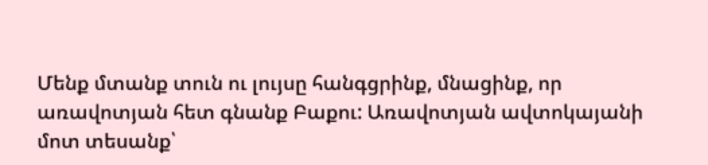Մենք մտանք տուն ու լույսը հանգցրինք, մնացինք, որ առավոտյան հետ գնանք Բաքու: Առավոտյան ավտոկայանի մոտ տեսանք՝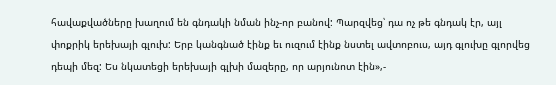հավաքվածները խաղում են գնդակի նման ինչ-որ բանով: Պարզվեց՝ դա ոչ թե գնդակ էր, այլ փոքրիկ երեխայի գլուխ: Երբ կանգնած էինք եւ ուզում էինք նստել ավտոբուս, այդ գլուխը գլորվեց դեպի մեզ: Ես նկատեցի երեխայի գլխի մազերը, որ արյունոտ էին»,-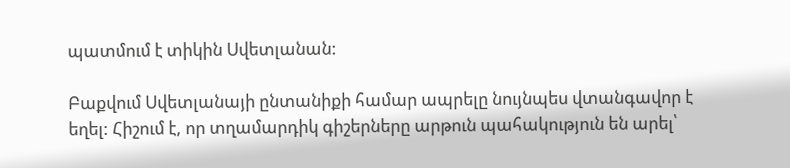պատմում է տիկին Սվետլանան:

Բաքվում Սվետլանայի ընտանիքի համար ապրելը նույնպես վտանգավոր է եղել: Հիշում է, որ տղամարդիկ գիշերները արթուն պահակություն են արել՝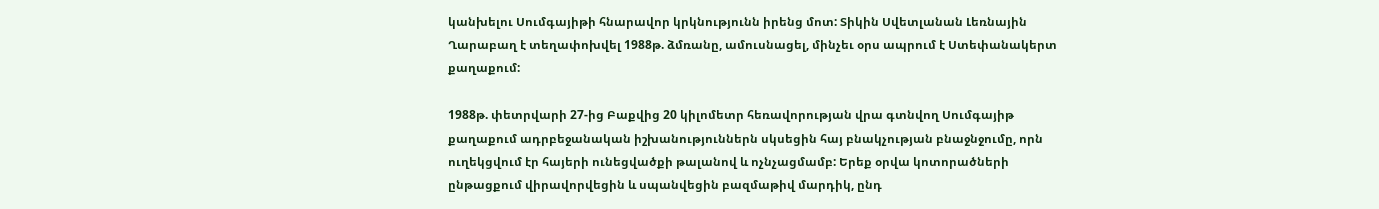կանխելու Սումգայիթի հնարավոր կրկնությունն իրենց մոտ: Տիկին Սվետլանան Լեռնային Ղարաբաղ է տեղափոխվել 1988թ. ձմռանը, ամուսնացել, մինչեւ օրս ապրում է Ստեփանակերտ քաղաքում:

1988թ. փետրվարի 27-ից Բաքվից 20 կիլոմետր հեռավորության վրա գտնվող Սումգայիթ քաղաքում ադրբեջանական իշխանություններն սկսեցին հայ բնակչության բնաջնջումը, որն ուղեկցվում էր հայերի ունեցվածքի թալանով և ոչնչացմամբ: Երեք օրվա կոտորածների ընթացքում վիրավորվեցին և սպանվեցին բազմաթիվ մարդիկ, ընդ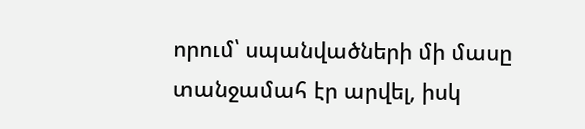որում՝ սպանվածների մի մասը տանջամահ էր արվել, իսկ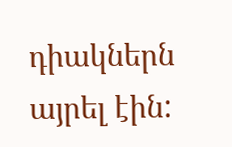դիակներն այրել էին: